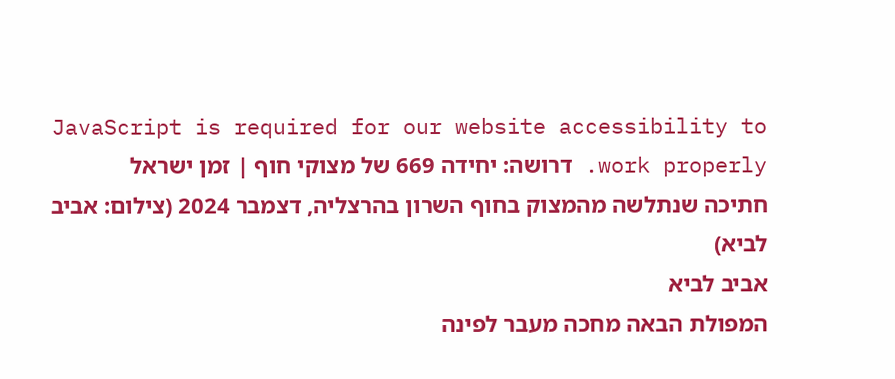JavaScript is required for our website accessibility to work properly. דרושה: יחידה 669 של מצוקי חוף | זמן ישראל
חתיכה שנתלשה מהמצוק בחוף השרון בהרצליה, דצמבר 2024 (צילום: אביב לביא)
אביב לביא
המפולת הבאה מחכה מעבר לפינה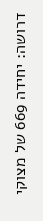דרושה: יחידה 669 של מצוקי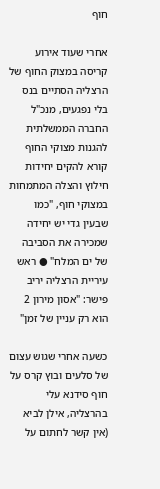חוף

אחרי שעוד אירוע קריסה במצוק החוף של הרצליה הסתיים בנס בלי נפגעים, מנכ"ל החברה הממשלתית להגנות מצוקי החוף קורא להקים יחידות חילוץ והצלה המתמחות במצוקי חוף, "כמו שבעין גדי יש יחידה שמכירה את הסביבה של ים המלח" ● ראש עיריית הרצליה יריב פישר: "אסון מירון 2 הוא רק עניין של זמן"

כשעה אחרי שגוש עצום של סלעים ובוץ קרס על חוף סידנא עלי בהרצליה, אילן לביא (אין קשר לחתום על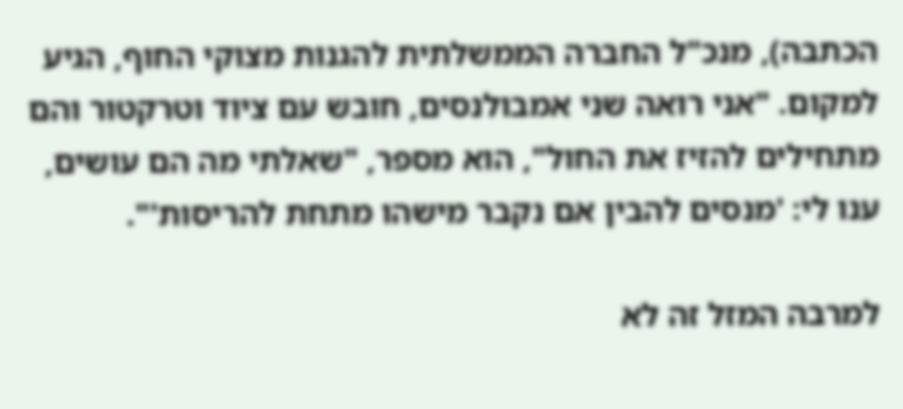הכתבה), מנכ"ל החברה הממשלתית להגנות מצוקי החוף, הגיע למקום. "אני רואה שני אמבולנסים, חובש עם ציוד וטרקטור והם מתחילים להזיז את החול", הוא מספר, "שאלתי מה הם עושים, ענו לי: 'מנסים להבין אם נקבר מישהו מתחת להריסות'".

למרבה המזל זה לא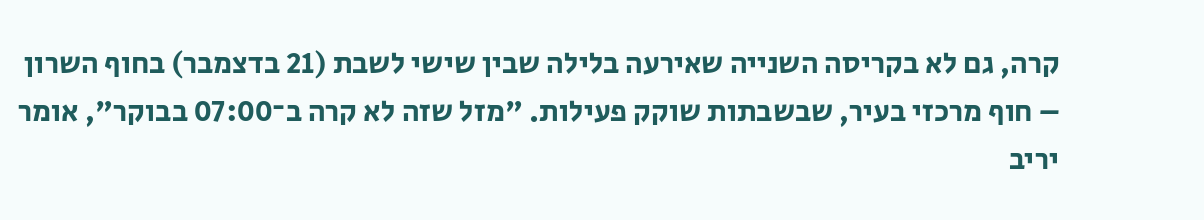קרה, גם לא בקריסה השנייה שאירעה בלילה שבין שישי לשבת (21 בדצמבר) בחוף השרון – חוף מרכזי בעיר, שבשבתות שוקק פעילות. "מזל שזה לא קרה ב־07:00 בבוקר", אומר יריב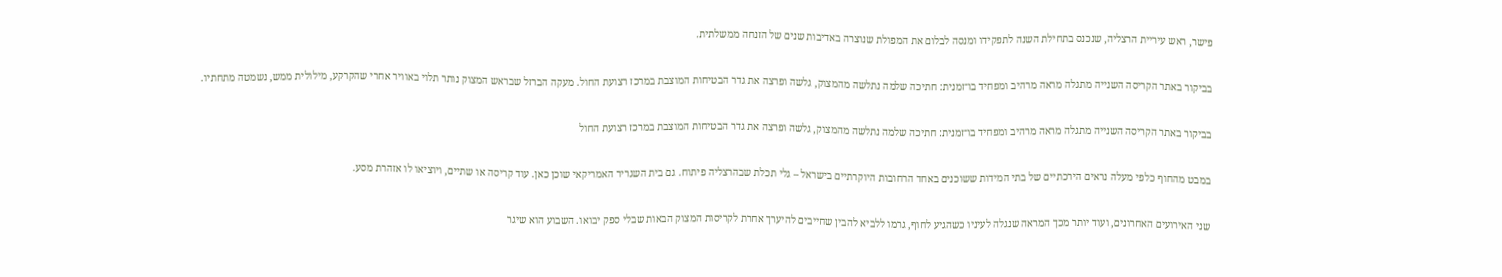פישר, ראש עיריית הרצליה, שנכנס בתחילת השנה לתפקידו ומנסה לבלום את המפולת שנוצרה באדיבות שנים של הזנחה ממשלתית.

בביקור באתר הקריסה השנייה מתגלה מראה מרהיב ומפחיד בו־זמנית: חתיכה שלמה נתלשה מהמצוק, גלשה ופרצה את גדר הבטיחות המוצבת במרכז רצועת החול. מעקה הברזל שבראש המצוק נותר תלוי באוויר אחרי שהקרקע, מילולית ממש, נשמטה מתחתיו.

בביקור באתר הקריסה השנייה מתגלה מראה מרהיב ומפחיד בו־זמנית: חתיכה שלמה נתלשה מהמצוק, גלשה ופרצה את גדר הבטיחות המוצבת במרכז רצועת החול

במבט מהחוף כלפי מעלה נראים הירכתיים של בתי המידות ששוכנים באחד הרחובות היוקרתיים בישראל – גלי תכלת שבהרצליה פיתוח. גם בית השגריר האמריקאי שוכן כאן. עוד קריסה או שתיים, ויוציאו לו אזהרת מסע.

שני האירועים האחרונים, ועוד יותר מכך המראה שנגלה לעיניו כשהגיע לחוף, גרמו ללביא להבין שחייבים להיערך אחרת לקריסות המצוק הבאות שבלי ספק יבואו. השבוע הוא שיגר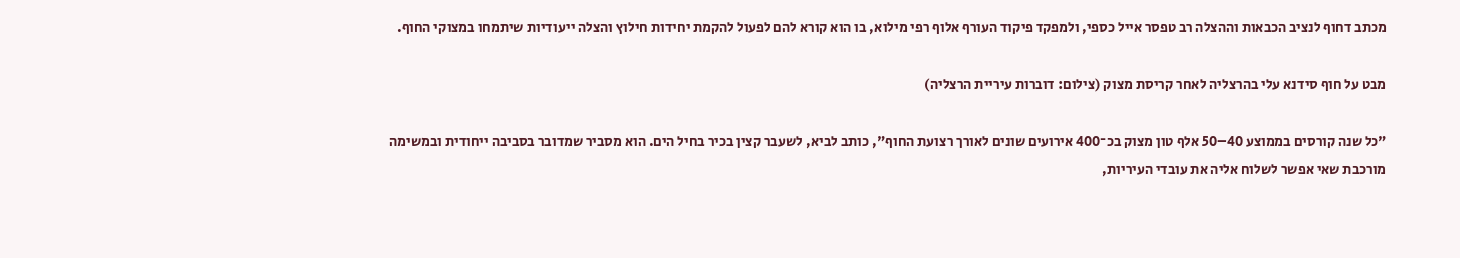מכתב דחוף לנציב הכבאות וההצלה רב טפסר אייל כספי, ולמפקד פיקוד העורף אלוף רפי מילוא, בו הוא קורא להם לפעול להקמת יחידות חילוץ והצלה ייעודיות שיתמחו במצוקי החוף.

מבט על חוף סידנא עלי בהרצליה לאחר קריסת מצוק (צילום: דוברות עיריית הרצליה)

"כל שנה קורסים בממוצע 40–50 אלף טון מצוק בכ־400 אירועים שונים לאורך רצועת החוף", כותב לביא, לשעבר קצין בכיר בחיל הים. הוא מסביר שמדובר בסביבה ייחודית ובמשימה מורכבת שאי אפשר לשלוח אליה את עובדי העיריות,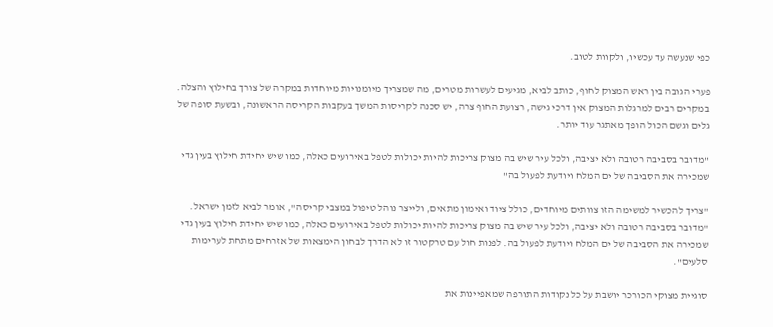כפי שנעשה עד עכשיו, ולקוות לטוב.

פערי הגובה בין ראש המצוק לחוף, כותב לביא, מגיעים לעשרות מטרים, מה שמצריך מיומנויות מיוחדות במקרה של צורך בחילוץ והצלה. במקרים רבים למרגלות המצוק אין דרכי גישה, רצועת החוף צרה, יש סכנה לקריסות המשך בעקבות הקריסה הראשונה, ובשעת סופה של גלים וגשם הכול הופך מאתגר עוד יותר.

"מדובר בסביבה רטובה ולא יציבה, ולכל עיר שיש בה מצוק צריכות להיות יכולות לטפל באירועים כאלה, כמו שיש יחידת חילוץ בעין גדי שמכירה את הסביבה של ים המלח ויודעת לפעול בה"

"צריך להכשיר למשימה הזו צוותים מיוחדים, כולל ציוד ואימון מתאים, ולייצר נוהל טיפול במצבי קריסה", אומר לביא לזמן ישראל. "מדובר בסביבה רטובה ולא יציבה, ולכל עיר שיש בה מצוק צריכות להיות יכולות לטפל באירועים כאלה, כמו שיש יחידת חילוץ בעין גדי שמכירה את הסביבה של ים המלח ויודעת לפעול בה. לפנות חול עם טרקטור זו לא הדרך לבחון הימצאות של אזרחים מתחת לערימות סלעים".

סוגיית מצוקי הכורכר יושבת על כל נקודות התורפה שמאפיינות את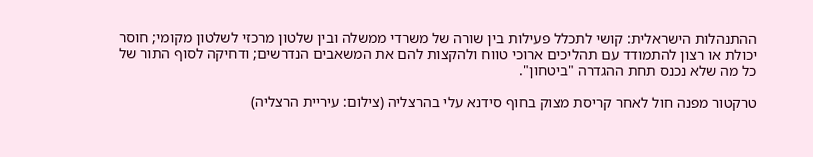ההתנהלות הישראלית: קושי לתכלל פעילות בין שורה של משרדי ממשלה ובין שלטון מרכזי לשלטון מקומי; חוסר יכולת או רצון להתמודד עם תהליכים ארוכי טווח ולהקצות להם את המשאבים הנדרשים; ודחיקה לסוף התור של כל מה שלא נכנס תחת ההגדרה "ביטחון".

טרקטור מפנה חול לאחר קריסת מצוק בחוף סידנא עלי בהרצליה (צילום: עיריית הרצליה)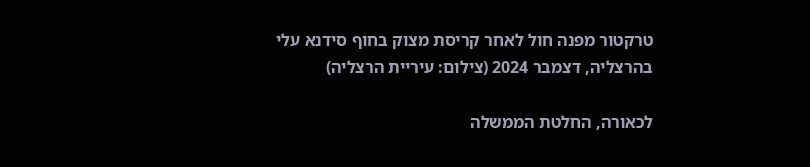טרקטור מפנה חול לאחר קריסת מצוק בחוף סידנא עלי בהרצליה, דצמבר 2024 (צילום: עיריית הרצליה)

לכאורה, החלטת הממשלה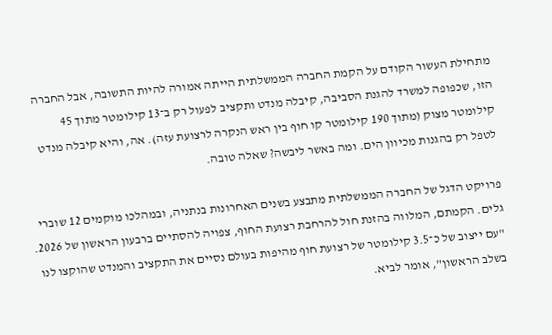מתחילת העשור הקודם על הקמת החברה הממשלתית הייתה אמורה להיות התשובה, אבל החברה הזו, שכפופה למשרד להגנת הסביבה, קיבלה מנדט ותקציב לפעול רק ב־13 קילומטר מתוך 45 קילומטר מצוק (מתוך 190 קילומטר קו חוף בין ראש הנקרה לרצועת עזה). אה, והיא קיבלה מנדט לטפל רק בהגנות מכיוון הים. ומה באשר ליבשה? שאלה טובה.

פרויקט הדגל של החברה הממשלתית מתבצע בשנים האחרונות בנתניה, ובמהלכו מוקמים 12 שוברי גלים. הקמתם, המלווה בהזנת חול להרחבת רצועת החוף, צפויה להסתיים ברבעון הראשון של 2026. "עם ייצוב של כ־3.5 קילומטר של רצועת חוף מהיפות בעולם נסיים את התקציב והמנדט שהוקצו לנו בשלב הראשון", אומר לביא.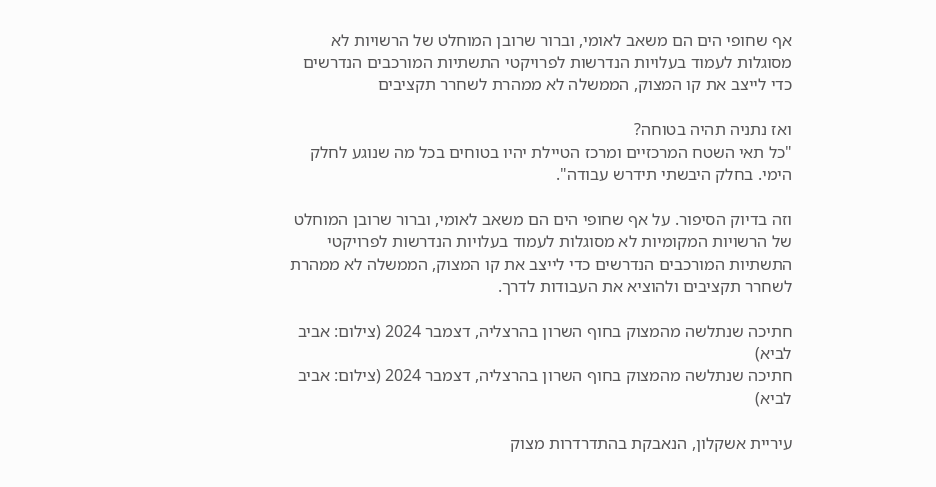אף שחופי הים הם משאב לאומי, וברור שרובן המוחלט של הרשויות לא מסוגלות לעמוד בעלויות הנדרשות לפרויקטי התשתיות המורכבים הנדרשים כדי לייצב את קו המצוק, הממשלה לא ממהרת לשחרר תקציבים

ואז נתניה תהיה בטוחה?
"כל תאי השטח המרכזיים ומרכז הטיילת יהיו בטוחים בכל מה שנוגע לחלק הימי. בחלק היבשתי תידרש עבודה".

וזה בדיוק הסיפור. על אף שחופי הים הם משאב לאומי, וברור שרובן המוחלט של הרשויות המקומיות לא מסוגלות לעמוד בעלויות הנדרשות לפרויקטי התשתיות המורכבים הנדרשים כדי לייצב את קו המצוק, הממשלה לא ממהרת לשחרר תקציבים ולהוציא את העבודות לדרך.

חתיכה שנתלשה מהמצוק בחוף השרון בהרצליה, דצמבר 2024 (צילום: אביב לביא)
חתיכה שנתלשה מהמצוק בחוף השרון בהרצליה, דצמבר 2024 (צילום: אביב לביא)

עיריית אשקלון, הנאבקת בהתדרדרות מצוק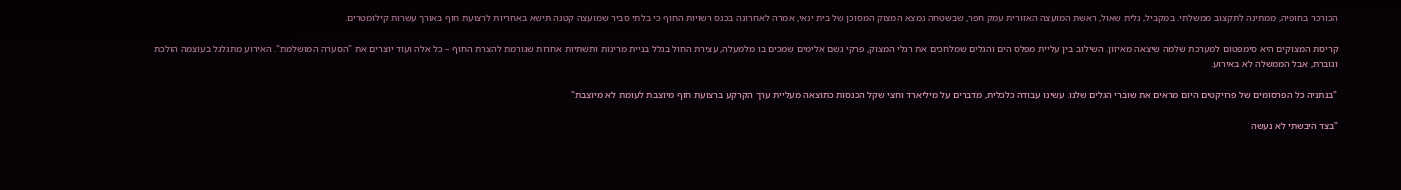הכורכר בחופיה, ממתינה לתקצוב ממשלתי. במקביל, גלית שאול, ראשת המועצה האזורית עמק חפר, שבשטחה נמצא המצוק המסוכן של בית ינאי, אמרה לאחרונה בכנס רשויות החוף כי בלתי סביר שמועצה קטנה תישא באחריות לרצועת חוף באורך עשרות קילומטרים.

קריסת המצוקים היא סימפטום למערכת שלמה שיצאה מאיזון. השילוב בין עליית מפלס הים והגלים שמלחכים את רגלי המצוק, פרקי גשם אלימים שמכים בו מלמעלה, עצירת החול בגלל בניית מרינות ותשתיות אחרות שגורמת להצרת החוף – כל אלה ועוד יוצרים את "הסערה המושלמת". האירוע מתגלגל בעוצמה הולכת וגוברת, אבל הממשלה לא באירוע.

"בנתניה כל הפרסומים של פרויקטים היום מראים את שוברי הגלים שלנו. עשינו עבודה כלכלית, מדברים על מיליארד וחצי שקל הכנסות כתוצאה מעליית ערך הקרקע ברצועת חוף מיוצבת לעומת לא מיוצבת"

"בצד היבשתי לא נעשה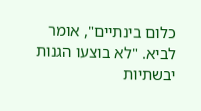כלום בינתיים", אומר לביא. "לא בוצעו הגנות יבשתיות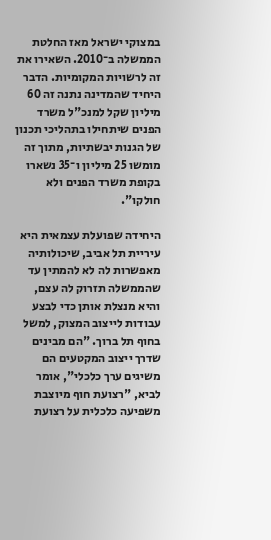במצוקי ישראל מאז החלטת הממשלה ב־2010. השאירו את זה לרשויות המקומיות. הדבר היחיד שהמדינה נתנה זה 60 מיליון שקל למנכ"ל משרד הפנים שיתחילו בתהליכי תכנון של הגנות יבשתיות, מתוך זה מומשו 25 מיליון ו־35 נשארו בקופת משרד הפנים ולא חולקו".

היחידה שפועלת עצמאית היא עיריית תל אביב, שיכולותיה מאפשרות לה לא להמתין עד שהממשלה תזרוק לה עצם, והיא מנצלת אותן כדי לבצע עבודות לייצוב המצוק, למשל בחוף תל ברוך. "הם מבינים שדרך ייצוב המקטעים הם משיגים ערך כלכלי", אומר לביא, "רצועת חוף מיוצבת משפיעה כלכלית על רצועת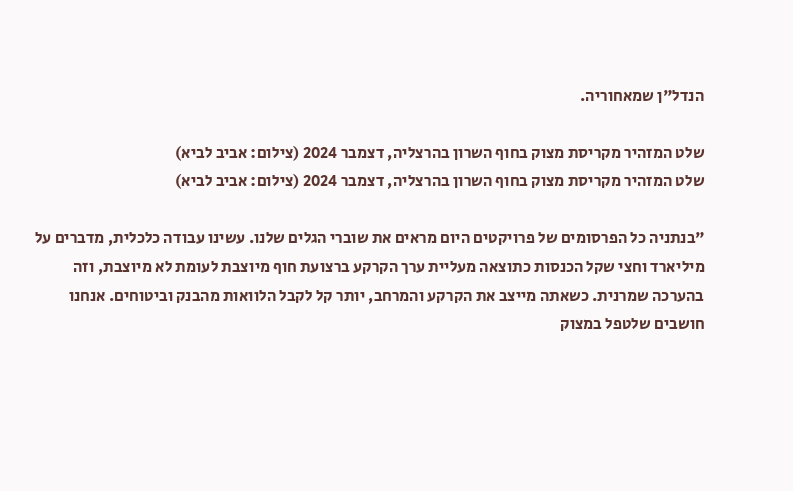הנדל"ן שמאחוריה.

שלט המזהיר מקריסת מצוק בחוף השרון בהרצליה, דצמבר 2024 (צילום: אביב לביא)
שלט המזהיר מקריסת מצוק בחוף השרון בהרצליה, דצמבר 2024 (צילום: אביב לביא)

"בנתניה כל הפרסומים של פרויקטים היום מראים את שוברי הגלים שלנו. עשינו עבודה כלכלית, מדברים על מיליארד וחצי שקל הכנסות כתוצאה מעליית ערך הקרקע ברצועת חוף מיוצבת לעומת לא מיוצבת, וזה בהערכה שמרנית. כשאתה מייצב את הקרקע והמרחב, יותר קל לקבל הלוואות מהבנק וביטוחים. אנחנו חושבים שלטפל במצוק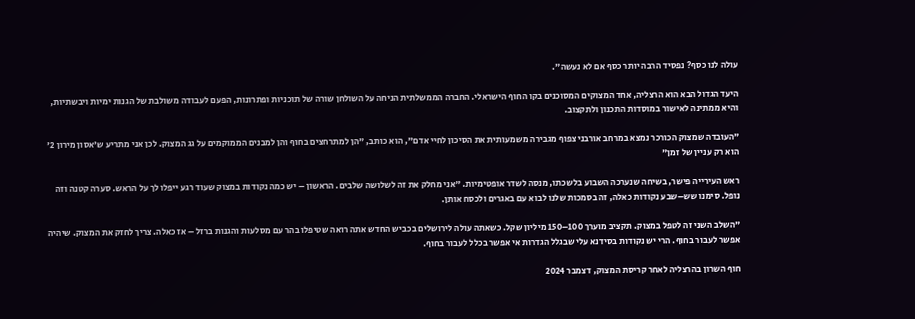עולה לנו כסף? נפסיד הרבה יותר כסף אם לא נעשה".

היעד הגדול הבא הוא הרצליה, אחד המצוקים המסוכנים בקו החוף הישראלי. החברה הממשלתית הניחה על השולחן שורה של תוכניות ופתרונות, הפעם לעבודה משולבת של הגנות ימיות ויבשתיות, והיא ממתינה לאישור במוסדות התכנון ולתקצוב.

"העובדה שמצוק הכורכר נמצא במרחב אורבני צפוף מגבירה משמעותית את הסיכון לחיי אדם", הוא כותב, "הן למתרחצים בחוף והן למבנים הממוקמים על גג המצוק. לכן אני מתריע ש'אסון מירון 2' הוא רק עניין של זמן"

ראש העירייה פישר, בשיחה שנערכה השבוע בלשכתו, מנסה לשדר אופטימיות. "אני מחלק את זה לשלושה שלבים. הראשון – יש כמה נקודות במצוק שעוד רגע ייפלו לך על הראש. סערה קטנה וזה נופל. סימנו שש–שבע נקודות כאלה, זה בסמכות שלנו לבוא עם באגרים ולכסח אותן.

"השלב השני זה לטפל במצוק. תקציב מוערך 100–150 מיליון שקל. כשאתה עולה לירושלים בכביש החדש אתה רואה שטיפלו בהר עם מסלעות והגנות ברזל – אז כאלה. צריך לחזק את המצוק. שיהיה אפשר לעבור בחוף. הרי יש נקודות בסידנא עלי שבגלל הגדרות אי אפשר בכלל לעבור בחוף.

חוף השרון בהרצליה לאחר קריסת המצוק, דצמבר 2024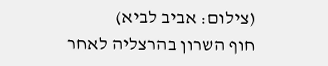(צילום: אביב לביא)
חוף השרון בהרצליה לאחר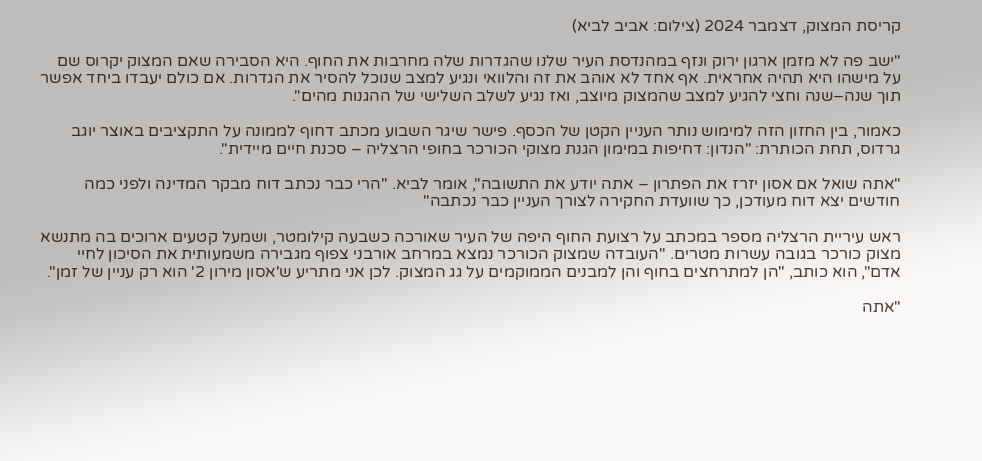קריסת המצוק, דצמבר 2024 (צילום: אביב לביא)

"ישב פה לא מזמן ארגון ירוק ונזף במהנדסת העיר שלנו שהגדרות שלה מחרבות את החוף. היא הסבירה שאם המצוק יקרוס שם על מישהו היא תהיה אחראית. אף אחד לא אוהב את זה והלוואי ונגיע למצב שנוכל להסיר את הגדרות. אם כולם יעבדו ביחד אפשר תוך שנה–שנה וחצי להגיע למצב שהמצוק מיוצב, ואז נגיע לשלב השלישי של ההגנות מהים".

כאמור, בין החזון הזה למימוש נותר העניין הקטן של הכסף. פישר שיגר השבוע מכתב דחוף לממונה על התקציבים באוצר יוגב גרדוס, תחת הכותרת: "הנדון: דחיפות במימון הגנת מצוקי הכורכר בחופי הרצליה – סכנת חיים מיידית".

"אתה שואל אם אסון יזרז את הפתרון – אתה יודע את התשובה", אומר לביא. "הרי כבר נכתב דוח מבקר המדינה ולפני כמה חודשים יצא דוח מעודכן, כך שוועדת החקירה לצורך העניין כבר נכתבה"

ראש עיריית הרצליה מספר במכתב על רצועת החוף היפה של העיר שאורכה כשבעה קילומטר, ושמעל קטעים ארוכים בה מתנשא מצוק כורכר בגובה עשרות מטרים. "העובדה שמצוק הכורכר נמצא במרחב אורבני צפוף מגבירה משמעותית את הסיכון לחיי אדם", הוא כותב, "הן למתרחצים בחוף והן למבנים הממוקמים על גג המצוק. לכן אני מתריע ש'אסון מירון 2' הוא רק עניין של זמן".

"אתה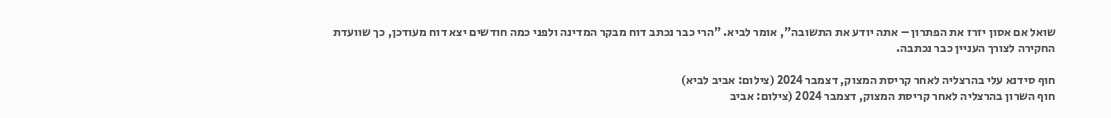שואל אם אסון יזרז את הפתרון – אתה יודע את התשובה", אומר לביא. "הרי כבר נכתב דוח מבקר המדינה ולפני כמה חודשים יצא דוח מעודכן, כך שוועדת החקירה לצורך העניין כבר נכתבה.

חוף סידנא עלי בהרצליה לאחר קריסת המצוק, דצמבר 2024 (צילום: אביב לביא)
חוף השרון בהרצליה לאחר קריסת המצוק, דצמבר 2024 (צילום: אביב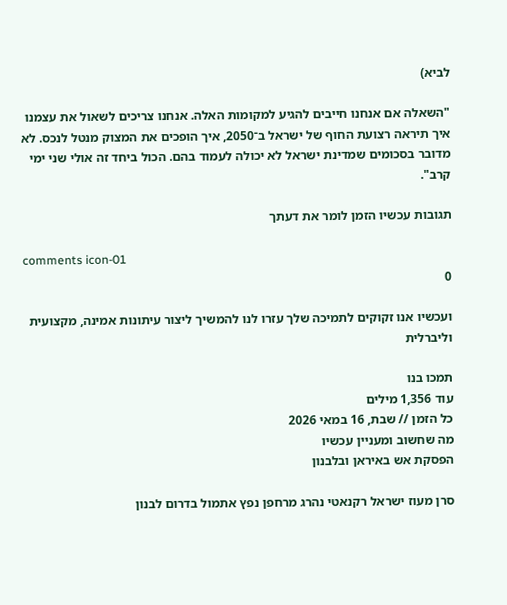לביא)

"השאלה אם אנחנו חייבים להגיע למקומות האלה. אנחנו צריכים לשאול את עצמנו איך תיראה רצועת החוף של ישראל ב־2050, איך הופכים את המצוק מנטל לנכס. לא מדובר בסכומים שמדינת ישראל לא יכולה לעמוד בהם. הכול ביחד זה אולי שני ימי קרב".

תגובות עכשיו הזמן לומר את דעתך

comments icon-01
0

ועכשיו אנו זקוקים לתמיכה שלך עזרו לנו להמשיך ליצור עיתונות אמינה, מקצועית וליברלית

תמכו בנו
עוד 1,356 מילים
כל הזמן // שבת, 16 במאי 2026
מה שחשוב ומעניין עכשיו
הפסקת אש באיראן ובלבנון

סרן מעוז ישראל רקנאטי נהרג מרחפן נפץ אתמול בדרום לבנון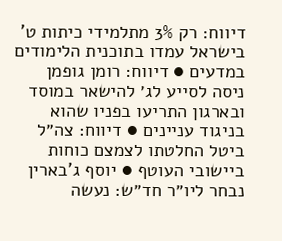דיווח: רק 3% מתלמידי כיתות ט' בישראל עמדו בתוכנית הלימודים במדעים ● דיווח: רומן גופמן ניסה לסייע לג׳ להישאר במוסד ובארגון התריעו בפניו שהוא בניגוד עניינים ● דיווח: צה״ל ביטל החלטתו לצמצם כוחות ביישובי העוטף ● יוסף ג'בארין נבחר ליו״ר חד״ש: נעשה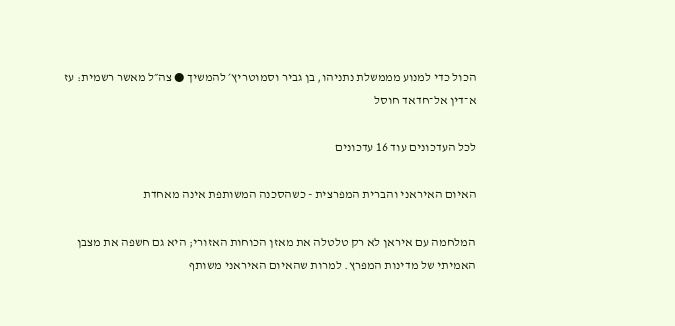הכול כדי למנוע מממשלת נתניהו, בן גביר וסמוטריץ׳ להמשיך ● צה״ל מאשר רשמית: עז א־דין אל־חדאד חוסל

לכל העדכונים עוד 16 עדכונים

האיום האיראני והברית המפרצית - כשהסכנה המשותפת אינה מאחדת

המלחמה עם איראן לא רק טלטלה את מאזן הכוחות האזורי; היא גם חשפה את מצבן האמיתי של מדינות המפרץ. למרות שהאיום האיראני משותף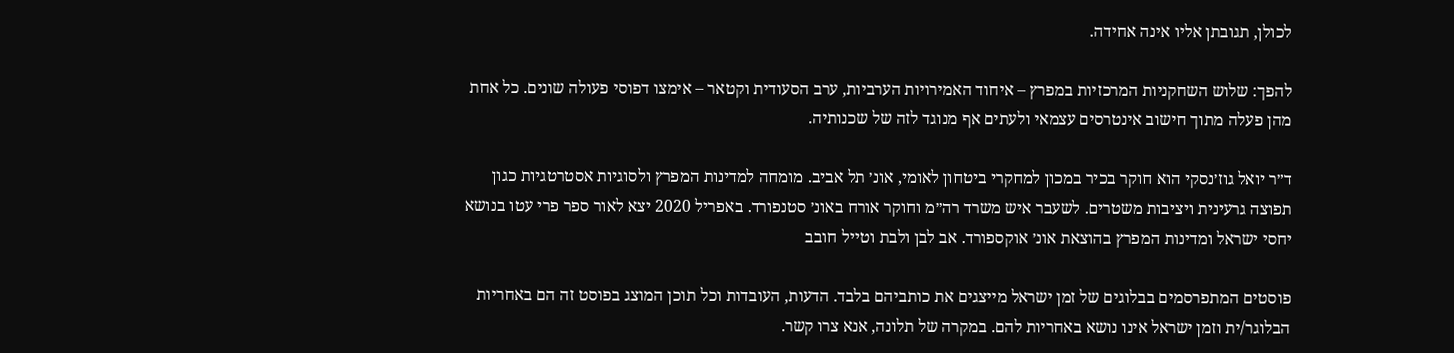לכולן, תגובתן אליו אינה אחידה.

להפך: שלוש השחקניות המרכזיות במפרץ – איחוד האמירויות הערביות, ערב הסעודית וקטאר – אימצו דפוסי פעולה שונים. כל אחת מהן פעלה מתוך חישוב אינטרסים עצמאי ולעתים אף מנוגד לזה של שכנותיה.

ד״ר יואל גוז׳נסקי הוא חוקר בכיר במכון למחקרי ביטחון לאומי, אונ׳ תל אביב. מומחה למדינות המפרץ ולסוגיות אסטרטגיות כגון תפוצה גרעינית ויציבות משטרים. לשעבר איש משרד רה״מ וחוקר אורח באונ׳ סטנפורד. באפריל 2020 יצא לאור ספר פרי עטו בנושא יחסי ישראל ומדינות המפרץ בהוצאת אונ׳ אוקספורד. אב לבן ולבת וטייל חובב

פוסטים המתפרסמים בבלוגים של זמן ישראל מייצגים את כותביהם בלבד. הדעות, העובדות וכל תוכן המוצג בפוסט זה הם באחריות הבלוגר/ית וזמן ישראל אינו נושא באחריות להם. במקרה של תלונה, אנא צרו קשר.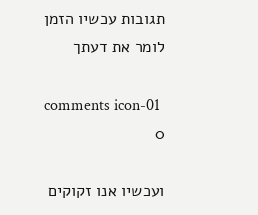תגובות עכשיו הזמן לומר את דעתך

comments icon-01
0

ועכשיו אנו זקוקים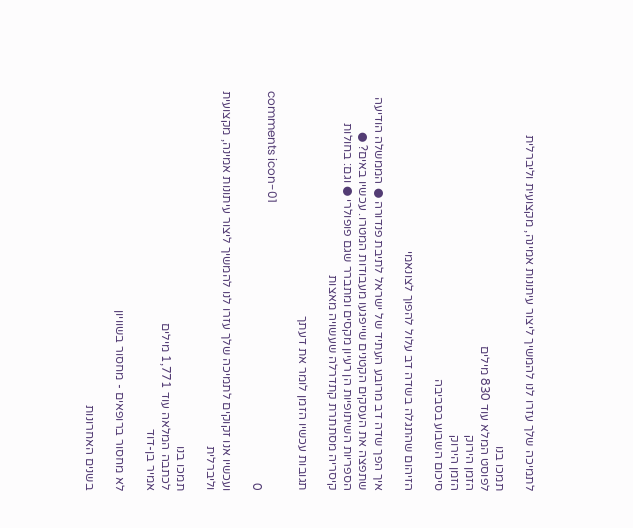לתמיכה שלך עזרו לנו להמשיך ליצור עיתונות אמינה, מקצועית וליברלית

תמכו בנו
לפוסט המלא עוד 830 מילים
הזמן הירוק
הזמן הירוק
סיכום השבוע בסביבה

הזיהום שהתגלה בשדה דב עלול להפוך לצונאמי

איך הפך שדה דב מרובע העתיד של ישראל לתיבת פנדורה ● הממשלה הודיעה שתפצה את העסקים הקטנים שייפגעו מעבודות המטרו. עכשיו באים? ● הספריות השיתופיות הן רעיון מקסים ומתברר שגם פופולרי ● וגם: בחולות קיסריה מסתתרת קתדרלה שעשויה מאצות

תגובות עכשיו הזמן לומר את דעתך

comments icon-01
0

ועכשיו אנו זקוקים לתמיכה שלך עזרו לנו להמשיך ליצור עיתונות אמינה, מקצועית וליברלית

תמכו בנו
לכתבה המלאה עוד 1,771 מילים
אמיר בן-דוד

לא מחסור ברופאים - מחסור בשוויון

בשנים האחרונות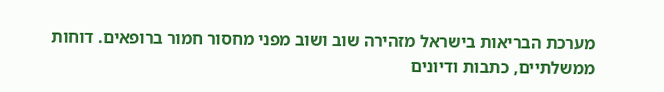מערכת הבריאות בישראל מזהירה שוב ושוב מפני מחסור חמור ברופאים. דוחות ממשלתיים, כתבות ודיונים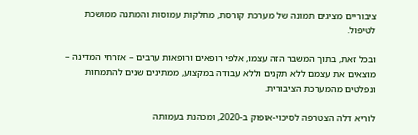ציבוריים מציגים תמונה של מערכת קורסת, מחלקות עמוסות והמתנה ממושכת לטיפול.

ובכל זאת, בתוך המשבר הזה עצמו, אלפי רופאים ורופאות ערבים – אזרחי המדינה – מוצאים את עצמם ללא תקנים וללא עבודה במקצוע, ממתינים שנים להתמחות ונפלטים מהמערכת הציבורית.

לוריא דלה הצטרפה לסיכוי-אופוק ב-2020, ומכהנת בעמותה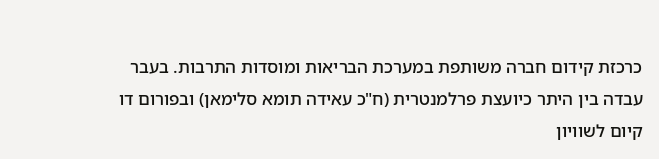כרכזת קידום חברה משותפת במערכת הבריאות ומוסדות התרבות. בעבר עבדה בין היתר כיועצת פרלמנטרית (ח"כ עאידה תומא סלימאן) ובפורום דו קיום לשוויון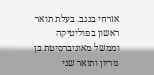אזרחי בנגב. בעלת תואר ראשון בפוליטיקה וממשל מאוניברסיטת בן גוריון ותואר שני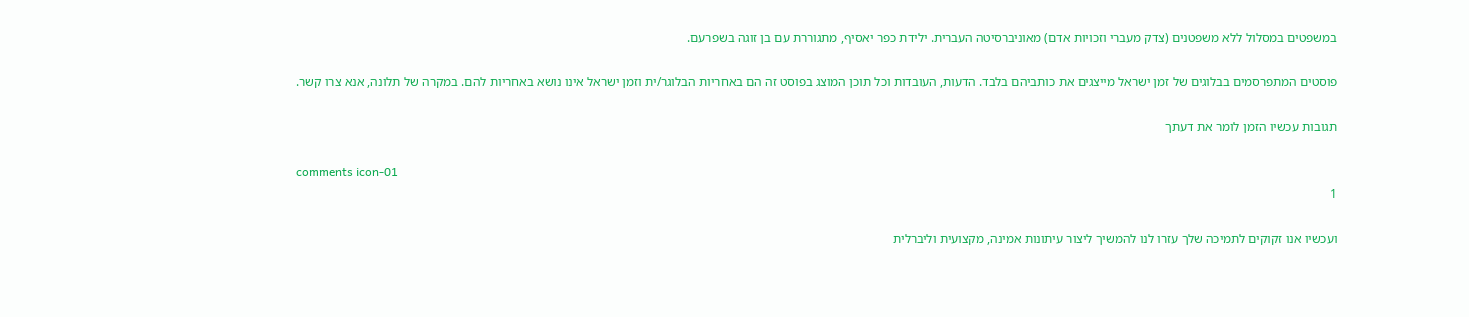במשפטים במסלול ללא משפטנים (צדק מעברי וזכויות אדם) מאוניברסיטה העברית. ילידת כפר יאסיף, מתגוררת עם בן זוגה בשפרעם.

פוסטים המתפרסמים בבלוגים של זמן ישראל מייצגים את כותביהם בלבד. הדעות, העובדות וכל תוכן המוצג בפוסט זה הם באחריות הבלוגר/ית וזמן ישראל אינו נושא באחריות להם. במקרה של תלונה, אנא צרו קשר.

תגובות עכשיו הזמן לומר את דעתך

comments icon-01
1

ועכשיו אנו זקוקים לתמיכה שלך עזרו לנו להמשיך ליצור עיתונות אמינה, מקצועית וליברלית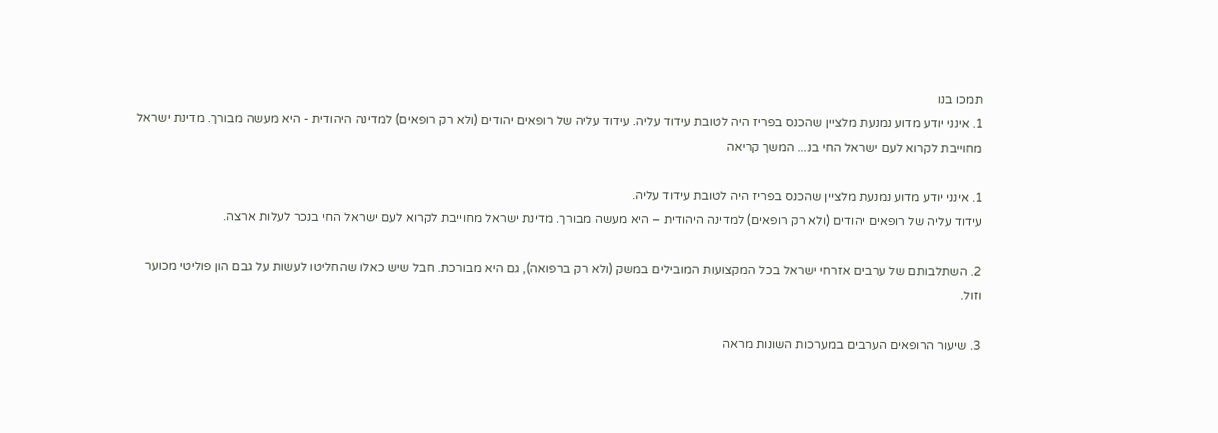תמכו בנו
1. אינני יודע מדוע נמנעת מלציין שהכנס בפריז היה לטובת עידוד עליה. עידוד עליה של רופאים יהודים (ולא רק רופאים) למדינה היהודית - היא מעשה מבורך. מדינת ישראל מחוייבת לקרוא לעם ישראל החי בנ... המשך קריאה

1. אינני יודע מדוע נמנעת מלציין שהכנס בפריז היה לטובת עידוד עליה.
עידוד עליה של רופאים יהודים (ולא רק רופאים) למדינה היהודית – היא מעשה מבורך. מדינת ישראל מחוייבת לקרוא לעם ישראל החי בנכר לעלות ארצה.

2. השתלבותם של ערבים אזרחי ישראל בכל המקצועות המובילים במשק (ולא רק ברפואה), גם היא מבורכת. חבל שיש כאלו שהחליטו לעשות על גבם הון פוליטי מכוער וזול.

3. שיעור הרופאים הערבים במערכות השונות מראה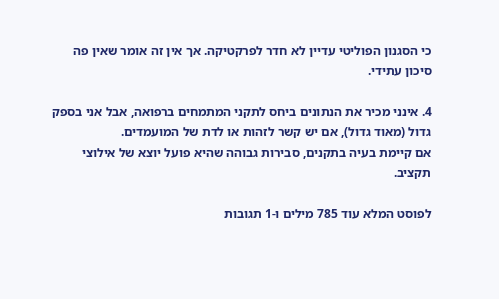כי הסגנון הפוליטי עדיין לא חדר לפרקטיקה. אך אין זה אומר שאין פה סיכון עתידי.

4. אינני מכיר את הנתונים ביחס לתקני המתמחים ברפואה, אבל אני בספק גדול (מאוד גדול), אם יש קשר לזהות או לדת של המועמדים.
אם קיימת בעיה בתקנים, סבירות גבוהה שהיא פועל יוצא של אילוצי תקציב.

לפוסט המלא עוד 785 מילים ו-1 תגובות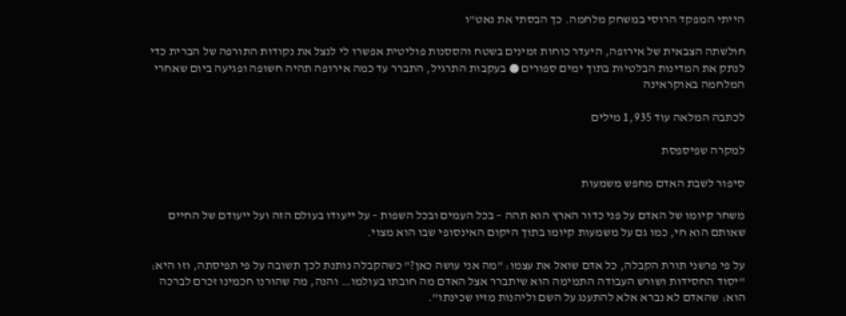הייתי המפקד הרוסי במשחק מלחמה. כך הבסתי את נאט"ו

חולשתה הצבאית של אירופה, היעדר כוחות זמינים בשטח והססנות פוליטית אפשרו לי לנצל את נקודות התורפה של הברית כדי לנתק את המדינות הבלטיות בתוך ימים ספורים ● בעקבות התרגיל, התברר עד כמה אירופה תהיה חשופה ופגיעה ביום שאחרי המלחמה באוקראינה

לכתבה המלאה עוד 1,935 מילים

למקרה שפיספסת

סיפור לשבת האדם מחפש משמעות

משחר קיומו של האדם על פני כדור הארץ הוא תהה – בכל העמים ובכל השפות – על ייעודו בעולם הזה ועל ייעודם של החיים שאותם הוא חי, כמו גם על משמעות קיומו בתוך היקום האינסופי שבו הוא מצוי.

על פי פרשני תורת הקבלה, כל אדם שואל את עצמו: "מה אני עושה כאן?" כשהקבלה נותנת לכך תשובה על פי תפיסתה, וזו היא: "יסוד החסידות ושורש העבודה התמימה הוא שיתברר אצל האדם מה חובתו בעולמו… והנה, מה שהורנו חכמינו זכרם לברכה הוא: שהאדם לא נברא אלא להתענג על השם וליהנות מזיו שכינתו".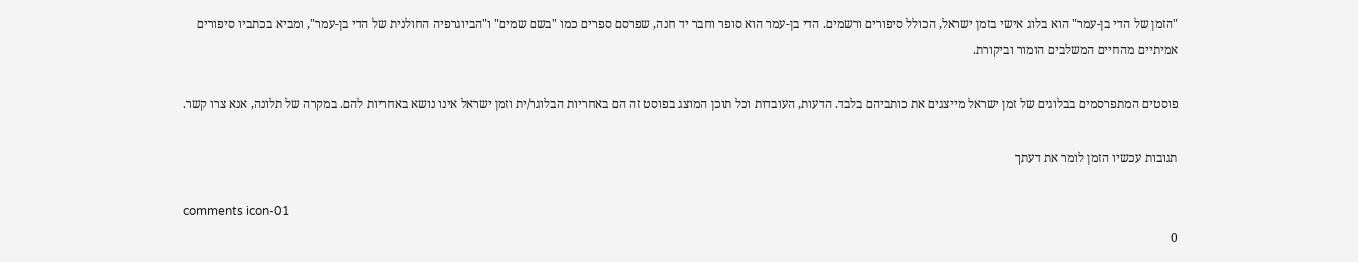"הזמן של הדי בן-עמר" הוא בלוג אישי בזמן ישראל, הכולל סיפורים ורשמים. הדי בן-עמר הוא סופר וחבר יד חנה, שפרסם ספרים כמו "בשם שמים" ו"הביוגרפיה החולנית של הדי בן-עמר", ומביא בכתביו סיפורים אמיתיים מהחיים המשלבים הומור וביקורת.

פוסטים המתפרסמים בבלוגים של זמן ישראל מייצגים את כותביהם בלבד. הדעות, העובדות וכל תוכן המוצג בפוסט זה הם באחריות הבלוגר/ית וזמן ישראל אינו נושא באחריות להם. במקרה של תלונה, אנא צרו קשר.

תגובות עכשיו הזמן לומר את דעתך

comments icon-01
0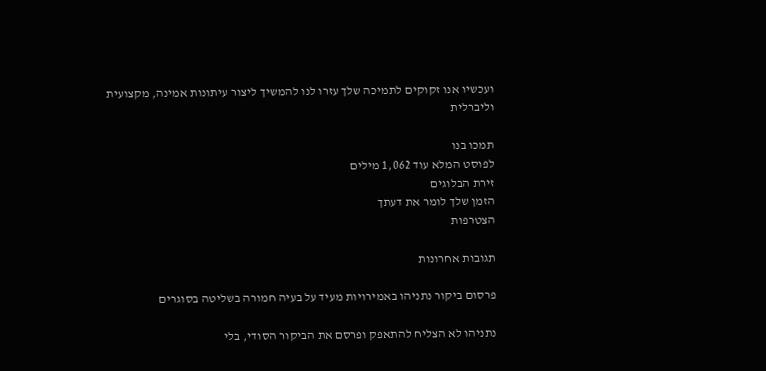ועכשיו אנו זקוקים לתמיכה שלך עזרו לנו להמשיך ליצור עיתונות אמינה, מקצועית וליברלית

תמכו בנו
לפוסט המלא עוד 1,062 מילים
זירת הבלוגים
הזמן שלך לומר את דעתך
הצטרפות

תגובות אחרונות

פרסום ביקור נתניהו באמירויות מעיד על בעיה חמורה בשליטה בסוגרים

נתניהו לא הצליח להתאפק ופרסם את הביקור הסודי, בלי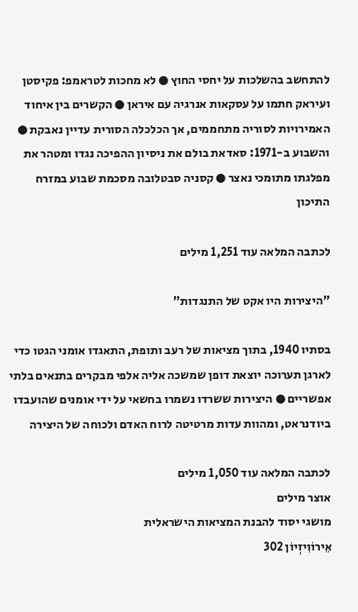להתחשב בהשלכות על יחסי החוץ ● לא מחכות לטראמפ: פקיסטן ועיראק חתמו על עסקאות אנרגיה עם איראן ● הקשרים בין איחוד האמירויות לסוריה מתחממים, אך הכלכלה הסורית עדיין נאבקת ● והשבוע ב-1971: סאדאת בולם את ניסיון ההפיכה נגדו ומטהר את מפלגתו מתומכי נאצר ● קסניה סבטלובה מסכמת שבוע במזרח התיכון

לכתבה המלאה עוד 1,251 מילים

"היצירות היו אקט של התנגדות"

בסתיו 1940, בתוך מציאות של רעב ותופת, התאגדו אומני הגטו כדי לארגן תערוכה יוצאת דופן שמשכה אליה אלפי מבקרים בתנאים בלתי אפשריים ● היצירות ששרדו נשמרו בחשאי על ידי אומנים שהועבדו ביודנראט, ומהוות עדות מרטיטה לרוח האדם ולכוחה של היצירה

לכתבה המלאה עוד 1,050 מילים
אוצר מילים
מושגי יסוד להבנת המציאות הישראלית
אֵירוֹוִיזְיוֹן 302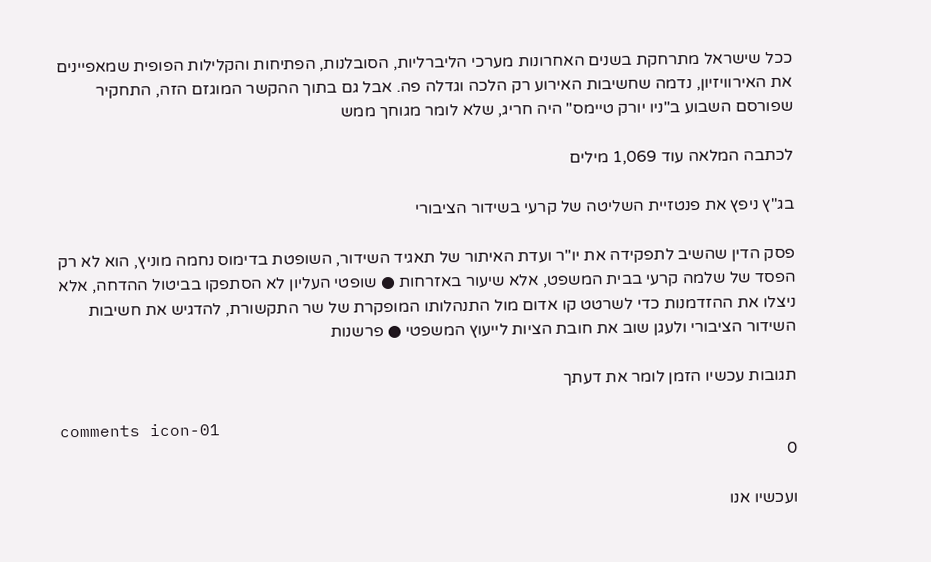ככל שישראל מתרחקת בשנים האחרונות מערכי הליברליות, הסובלנות, הפתיחות והקלילות הפופית שמאפיינים את האירוויזיון, נדמה שחשיבות האירוע רק הלכה וגדלה פה. אבל גם בתוך ההקשר המוגזם הזה, התחקיר שפורסם השבוע ב"ניו יורק טיימס" היה חריג, שלא לומר מגוחך ממש

לכתבה המלאה עוד 1,069 מילים

בג"ץ ניפץ את פנטזיית השליטה של קרעי בשידור הציבורי

פסק הדין שהשיב לתפקידה את יו"ר ועדת האיתור של תאגיד השידור, השופטת בדימוס נחמה מוניץ, הוא לא רק הפסד של שלמה קרעי בבית המשפט, אלא שיעור באזרחות ● שופטי העליון לא הסתפקו בביטול ההדחה, אלא ניצלו את ההזדמנות כדי לשרטט קו אדום מול התנהלותו המופקרת של שר התקשורת, להדגיש את חשיבות השידור הציבורי ולעגן שוב את חובת הציות לייעוץ המשפטי ● פרשנות

תגובות עכשיו הזמן לומר את דעתך

comments icon-01
0

ועכשיו אנו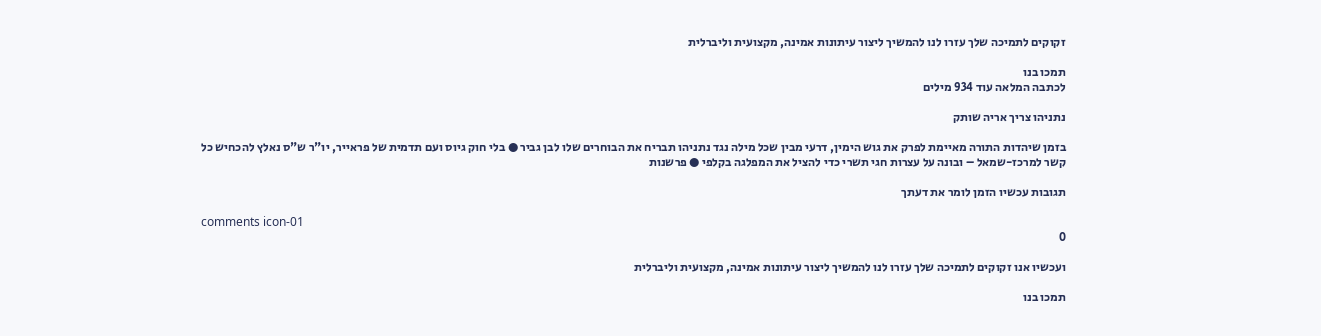זקוקים לתמיכה שלך עזרו לנו להמשיך ליצור עיתונות אמינה, מקצועית וליברלית

תמכו בנו
לכתבה המלאה עוד 934 מילים

נתניהו צריך אריה שותק

בזמן שיהדות התורה מאיימת לפרק את גוש הימין, דרעי מבין שכל מילה נגד נתניהו תבריח את הבוחרים שלו לבן גביר ● בלי חוק גיוס ועם תדמית של פראייר, יו"ר ש"ס נאלץ להכחיש כל קשר למרכז-שמאל – ובונה על עצרות חגי תשרי כדי להציל את המפלגה בקלפי ● פרשנות

תגובות עכשיו הזמן לומר את דעתך

comments icon-01
0

ועכשיו אנו זקוקים לתמיכה שלך עזרו לנו להמשיך ליצור עיתונות אמינה, מקצועית וליברלית

תמכו בנו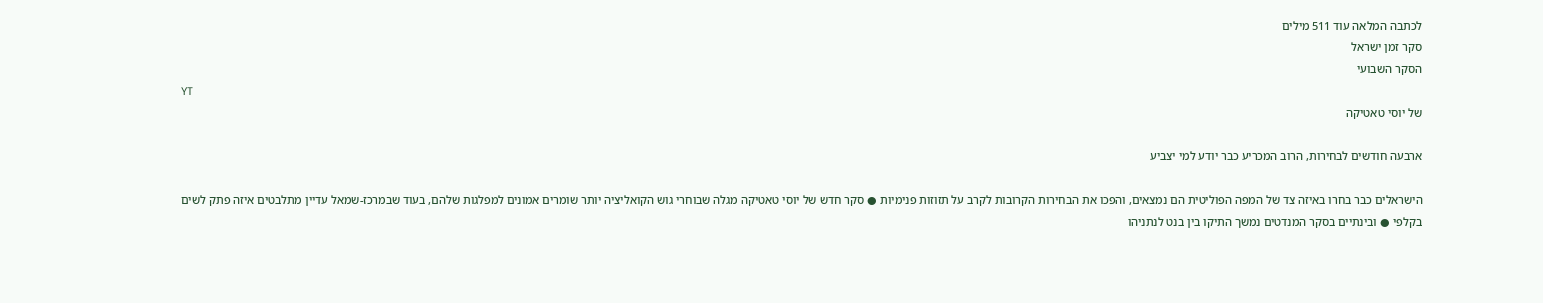לכתבה המלאה עוד 511 מילים
סקר זמן ישראל
הסקר השבועי
YT
של יוסי טאטיקה

ארבעה חודשים לבחירות, הרוב המכריע כבר יודע למי יצביע

הישראלים כבר בחרו באיזה צד של המפה הפוליטית הם נמצאים, והפכו את הבחירות הקרובות לקרב על תזוזות פנימיות ● סקר חדש של יוסי טאטיקה מגלה שבוחרי גוש הקואליציה יותר שומרים אמונים למפלגות שלהם, בעוד שבמרכז-שמאל עדיין מתלבטים איזה פתק לשים בקלפי ● ובינתיים בסקר המנדטים נמשך התיקו בין בנט לנתניהו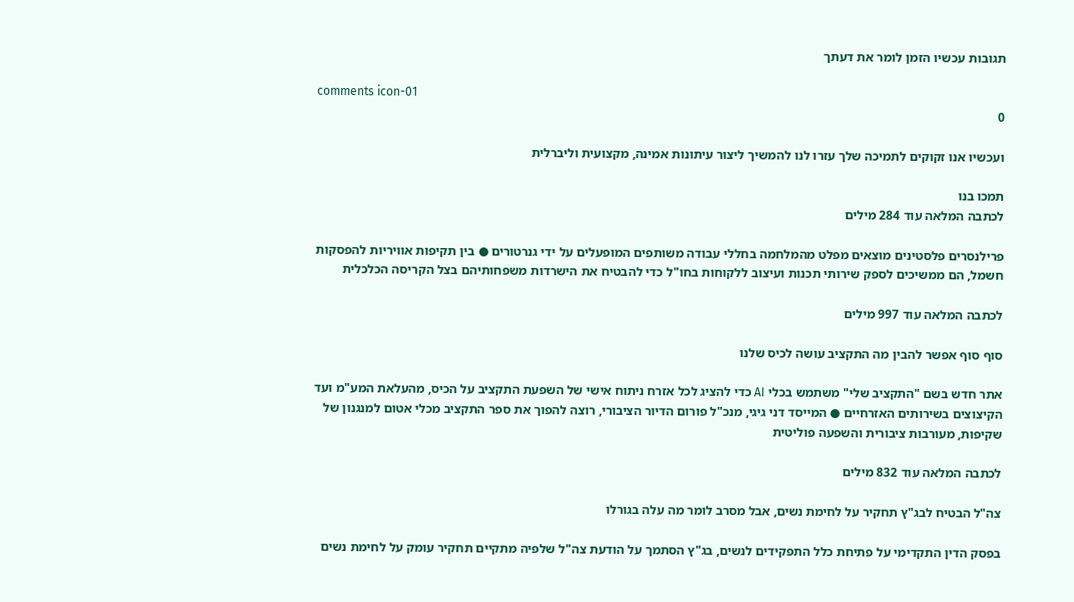תגובות עכשיו הזמן לומר את דעתך

comments icon-01
0

ועכשיו אנו זקוקים לתמיכה שלך עזרו לנו להמשיך ליצור עיתונות אמינה, מקצועית וליברלית

תמכו בנו
לכתבה המלאה עוד 284 מילים

פרילנסרים פלסטינים מוצאים מפלט מהמלחמה בחללי עבודה משותפים המופעלים על ידי גנרטורים ● בין תקיפות אוויריות להפסקות חשמל, הם ממשיכים לספק שירותי תכנות ועיצוב ללקוחות בחו"ל כדי להבטיח את הישרדות משפחותיהם בצל הקריסה הכלכלית

לכתבה המלאה עוד 997 מילים

סוף סוף אפשר להבין מה התקציב עושה לכיס שלנו

אתר חדש בשם "התקציב שלי" משתמש בכלי AI כדי להציג לכל אזרח ניתוח אישי של השפעת התקציב על הכיס, מהעלאת המע"מ ועד הקיצוצים בשירותים האזרחיים ● המייסד דני גיגי, מנכ"ל פורום הדיור הציבורי, רוצה להפוך את ספר התקציב מכלי אטום למנגנון של שקיפות, מעורבות ציבורית והשפעה פוליטית

לכתבה המלאה עוד 832 מילים

צה"ל הבטיח לבג"ץ תחקיר על לחימת נשים, אבל מסרב לומר מה עלה בגורלו

בפסק הדין התקדימי על פתיחת כלל התפקידים לנשים, בג"ץ הסתמך על הודעת צה"ל שלפיה מתקיים תחקיר עומק על לחימת נשים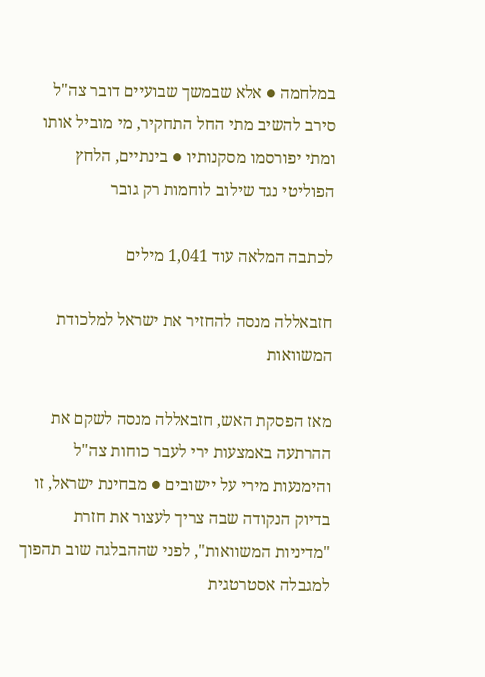במלחמה ● אלא שבמשך שבועיים דובר צה"ל סירב להשיב מתי החל התחקיר, מי מוביל אותו ומתי יפורסמו מסקנותיו ● בינתיים, הלחץ הפוליטי נגד שילוב לוחמות רק גובר

לכתבה המלאה עוד 1,041 מילים

חזבאללה מנסה להחזיר את ישראל למלכודת המשוואות

מאז הפסקת האש, חזבאללה מנסה לשקם את ההרתעה באמצעות ירי לעבר כוחות צה"ל והימנעות מירי על יישובים ● מבחינת ישראל, זו בדיוק הנקודה שבה צריך לעצור את חזרת "מדיניות המשוואות", לפני שההבלגה שוב תהפוך למגבלה אסטרטגית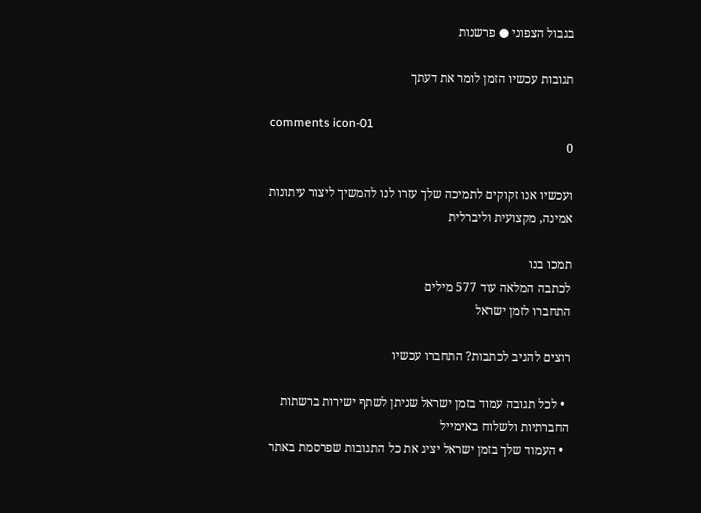בגבול הצפוני ● פרשנות

תגובות עכשיו הזמן לומר את דעתך

comments icon-01
0

ועכשיו אנו זקוקים לתמיכה שלך עזרו לנו להמשיך ליצור עיתונות אמינה, מקצועית וליברלית

תמכו בנו
לכתבה המלאה עוד 577 מילים
התחברו לזמן ישראל

רוצים להגיב לכתבות? התחברו עכשיו

  • לכל תגובה עמוד בזמן ישראל שניתן לשתף ישירות ברשתות החברתיות ולשלוח באימייל
  • העמוד שלך בזמן ישראל יציג את כל התגובות שפרסמת באתר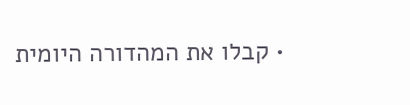• קבלו את המהדורה היומית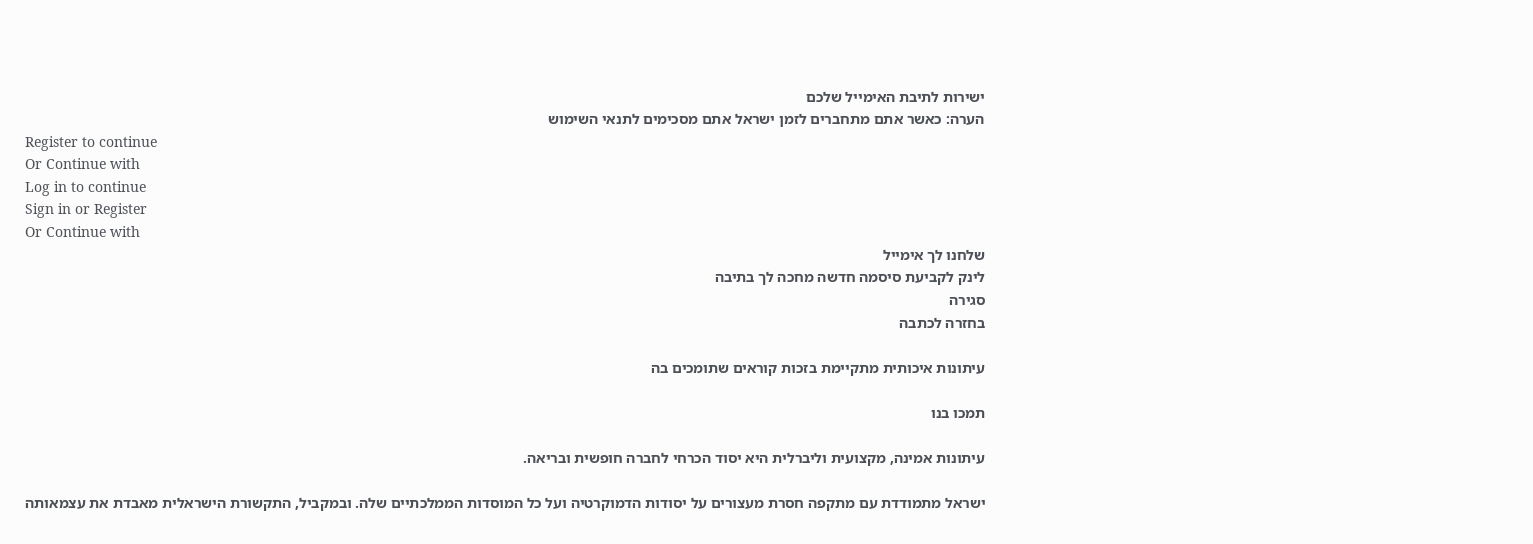ישירות לתיבת האימייל שלכם
הערה: כאשר אתם מתחברים לזמן ישראל אתם מסכימים לתנאי השימוש
Register to continue
Or Continue with
Log in to continue
Sign in or Register
Or Continue with
שלחנו לך אימייל
לינק לקביעת סיסמה חדשה מחכה לך בתיבה
סגירה
בחזרה לכתבה

עיתונות איכותית מתקיימת בזכות קוראים שתומכים בה

תמכו בנו

עיתונות אמינה, מקצועית וליברלית היא יסוד הכרחי לחברה חופשית ובריאה.

ישראל מתמודדת עם מתקפה חסרת מעצורים על יסודות הדמוקרטיה ועל כל המוסדות הממלכתיים שלה. ובמקביל, התקשורת הישראלית מאבדת את עצמאותה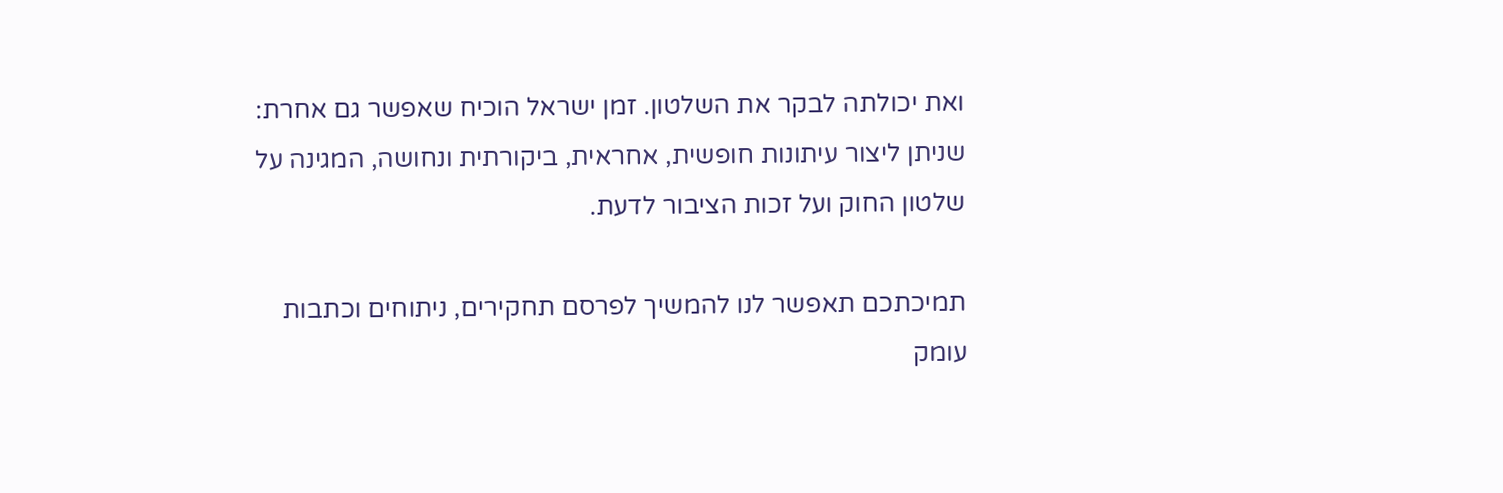ואת יכולתה לבקר את השלטון. זמן ישראל הוכיח שאפשר גם אחרת: שניתן ליצור עיתונות חופשית, אחראית, ביקורתית ונחושה, המגינה על שלטון החוק ועל זכות הציבור לדעת.

תמיכתכם תאפשר לנו להמשיך לפרסם תחקירים, ניתוחים וכתבות עומק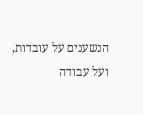הנשענים על עובדות, ועל עבודה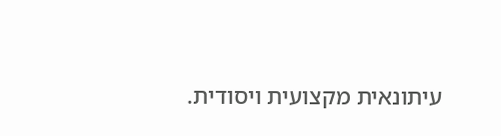עיתונאית מקצועית ויסודית.